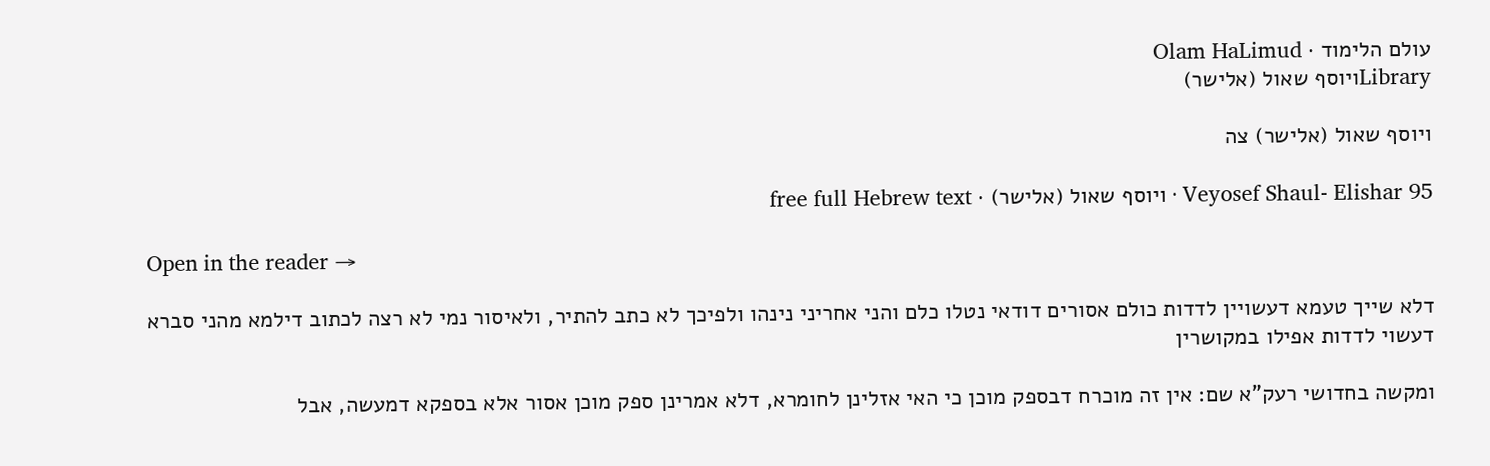עולם הלימוד · Olam HaLimud
Libraryויוסף שאול (אלישר)

ויוסף שאול (אלישר) צה

Veyosef Shaul- Elishar 95 · ויוסף שאול (אלישר) · free full Hebrew text

Open in the reader →

דלא שייך טעמא דעשויין לדדות כולם אסורים דודאי נטלו כלם והני אחריני נינהו ולפיכך לא כתב להתיר, ולאיסור נמי לא רצה לכתוב דילמא מהני סברא דעשוי לדדות אפילו במקושרין

ומקשה בחדושי רעק"א שם: אין זה מוכרח דבספק מוכן כי האי אזלינן לחומרא, דלא אמרינן ספק מוכן אסור אלא בספקא דמעשה, אבל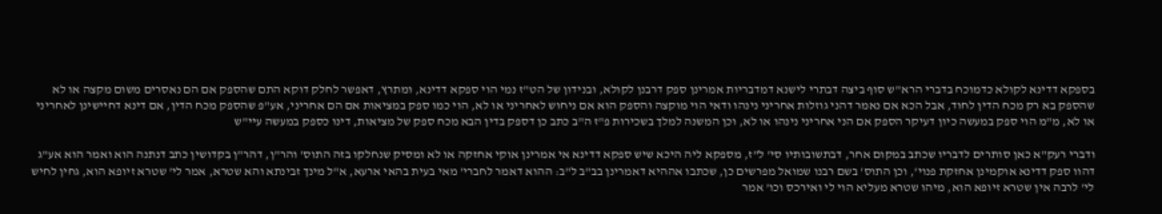בספקא דדינא לקולא כדמוכח בדברי הרא"ש סוף ביצה דבתרי לישנא דמדבריות אמרינן ספק דרבנן לקולא, ובנידון של הט"ז נמי הוי ספקא דדינא, ומתרץ, דאפשר לחלק דוקא התם שהספק אם הם נאסרים משום מקצה או לא שהספק בא רק מכח הדין לחוד, אבל הכא אם נאמר דהני גוזלות אחריני נינהו ודאי הוי מוקצה והספק הוא אם ניחוש לאחריני או לא, הוי כמו ספק במציאות אם הם אחריני, אע"פ שהספק מכח הדין, אם דינא דחיישינן לאחריני או לא, מ"מ הוי ספק במעשה כיון דעיקר הספק אם הני אחריני נינהו או לא, וכן המשנה למלך בשכירות פ"ז ה"ב כתב כן דספק בדין הבא מכח ספק של מציאות, דינו כספק במעשה עיי"ש

ודברי רעק"א כאן סותרים לדבריו שכתב במקום אחר, דבתשובותיו סי' ל"ז, מספקא ליה היכא שיש ספקא דדינא אי אמרינן אוקי אחזקה או לא ומסיק שנחלקו בזה התוס' והר"ן, דהר"ן בקדושין כתב דנתנה הוא ואמר הוא אע"ג דהוו ספק דדינא אוקמינן אחזקת פנוי', וכן התוס' בשם רבנו שמואל מפרשים כן, שכתבו אההיא דאמרינן בב"ב ל"ב: ההוא דאמר לחברי' מאי בעית בהאי ארעא, א"ל מינך זבינתא והא שטרא, אמר לי' שטרא זיופא הוא, גחין לחיש לי' לרבה אין שטרא זיופא הוא, מיהו שטרא מעליא הוי לי ואירכס וכו' אמר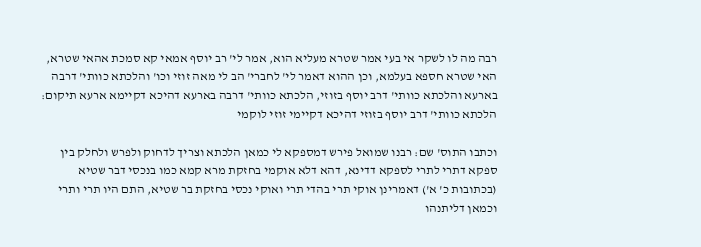רבה מה לו לשקר אי בעי אמר שטרא מעליא הוא, אמר לי' רב יוסף אמאי קא סמכת אהאי שטרא, האי שטרא חספא בעלמא, וכן ההוא דאמר לי' לחברי' הב לי מאה זוזי וכו' והלכתא כוותי' דרבה בארעא והלכתא כוותי' דרב יוסף בזוזי, הלכתא כוותי' דרבה בארעא דהיכא דקיימא ארעא תיקום: הלכתא כוותי' דרב יוסף בזוזי דהיכא דקיימי זוזי לוקמי

וכתבו התוס' שם: רבנו שמואל פירש דמספקא לי כמאן הלכתא וצריך לדחוק ולפרש ולחלק בין ספקא דתרי לתרי לספקא דדינא, דהא דלא אוקמי בחזקת מרא קמא כמו בנכסי דבר שטיא (בכתובות כ' א') דאמרינן אוקי תרי בהדי תרי ואוקי נכסי בחזקת בר שטיא, התם היו תרי ותרי וכמאן דליתנהו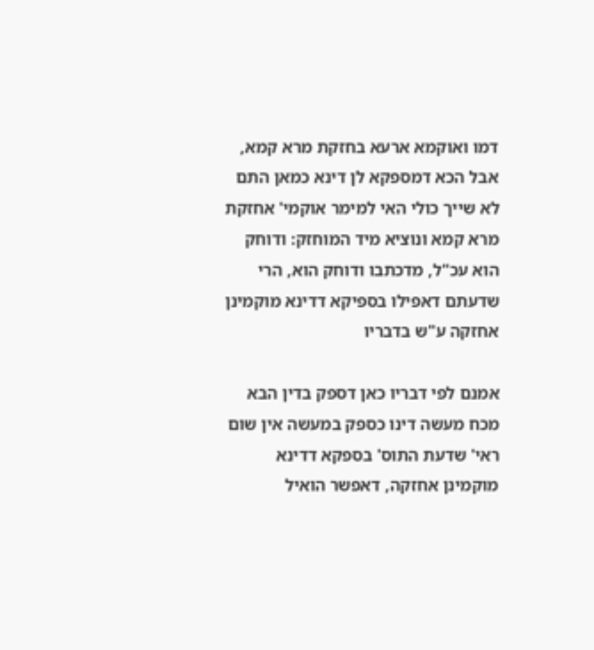דמו ואוקמא ארעא בחזקת מרא קמא, אבל הכא דמספקא לן דינא כמאן התם לא שייך כולי האי למימר אוקמי' אחזקת מרא קמא ונוציא מיד המוחזק: ודוחק הוא עכ"ל, מדכתבו ודוחק הוא, הרי שדעתם דאפילו בספיקא דדינא מוקמינן אחזקה ע"ש בדבריו

אמנם לפי דבריו כאן דספק בדין הבא מכח מעשה דינו כספק במעשה אין שום ראי' שדעת התוס' בספקא דדינא מוקמינן אחזקה, דאפשר הואיל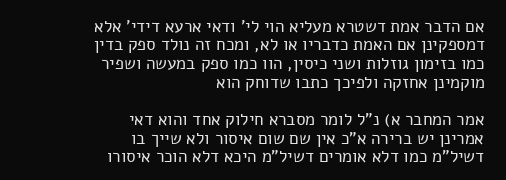אם הדבר אמת דשטרא מעליא הוי לי' ודאי ארעא דידי' אלא דמספקינן אם האמת כדבריו או לא, ומכח זה נולד ספק בדין כמו בזימון גוזלות ושני כיסין, הוו כמו ספק במעשה ושפיר מוקמינן אחזקה ולפיכך כתבו שדוחק הוא

אמר המחבר א) נ"ל לומר מסברא חילוק אחד והוא דאי אמרינן יש ברירה א"כ אין שם שום איסור ולא שייך בו דשיל"מ כמו דלא אומרים דשיל"מ היכא דלא הוכר איסורו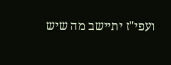ועפי"ז יתיישב מה שיש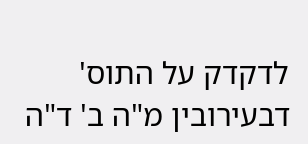לדקדק על התוס' דבעירובין מ"ה ב' ד"ה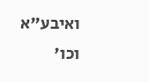ואיבע"א וכו'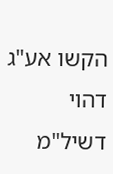הקשו אע"ג דהוי דשיל"מ